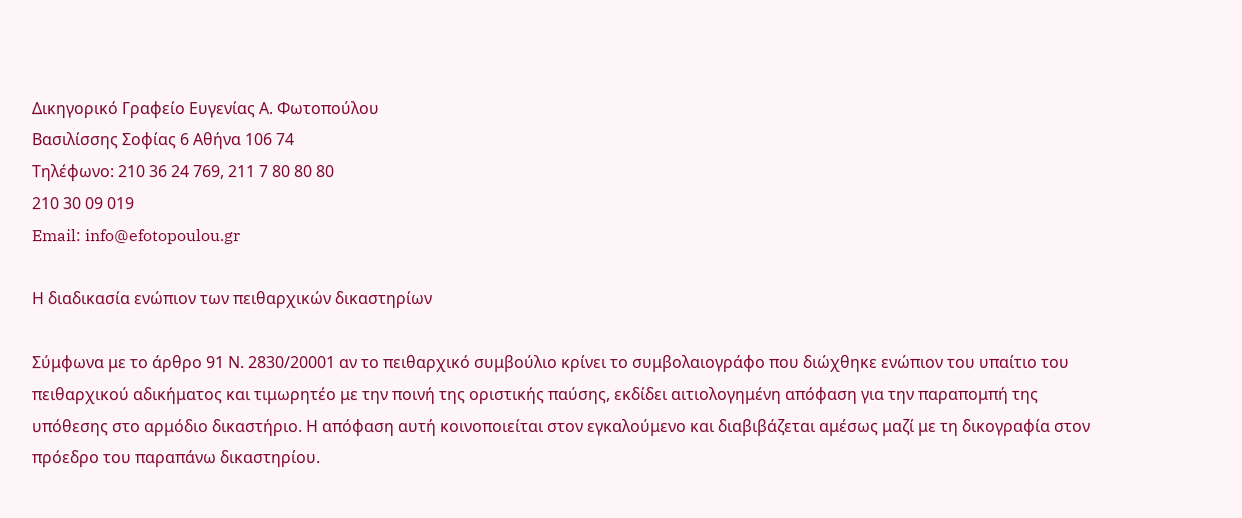Δικηγορικό Γραφείο Ευγενίας Α. Φωτοπούλου
Βασιλίσσης Σοφίας 6 Αθήνα 106 74
Τηλέφωνο: 210 36 24 769, 211 7 80 80 80
210 30 09 019
Email: info@efotopoulou.gr

Η διαδικασία ενώπιον των πειθαρχικών δικαστηρίων

Σύμφωνα με το άρθρο 91 Ν. 2830/20001 αν το πειθαρχικό συμβούλιο κρίνει το συμβολαιογράφο που διώχθηκε ενώπιον του υπαίτιο του πειθαρχικού αδικήματος και τιμωρητέο με την ποινή της οριστικής παύσης, εκδίδει αιτιολογημένη απόφαση για την παραπομπή της υπόθεσης στο αρμόδιο δικαστήριο. Η απόφαση αυτή κοινοποιείται στον εγκαλούμενο και διαβιβάζεται αμέσως μαζί με τη δικογραφία στον πρόεδρο του παραπάνω δικαστηρίου.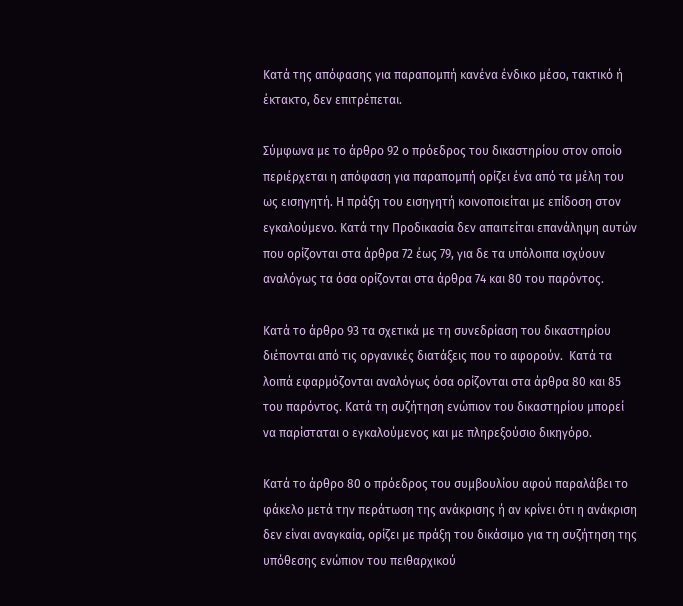Κατά της απόφασης για παραπομπή κανένα ένδικο μέσο, τακτικό ή έκτακτο, δεν επιτρέπεται.

Σύμφωνα με το άρθρο 92 ο πρόεδρος του δικαστηρίου στον οποίο περιέρχεται η απόφαση για παραπομπή ορίζει ένα από τα μέλη του ως εισηγητή. Η πράξη του εισηγητή κοινοποιείται με επίδοση στον εγκαλούμενο. Κατά την Προδικασία δεν απαιτείται επανάληψη αυτών που ορίζονται στα άρθρα 72 έως 79, για δε τα υπόλοιπα ισχύουν αναλόγως τα όσα ορίζονται στα άρθρα 74 και 80 του παρόντος.

Κατά το άρθρο 93 τα σχετικά με τη συνεδρίαση του δικαστηρίου διέπονται από τις οργανικές διατάξεις που το αφορούν.  Κατά τα λοιπά εφαρμόζονται αναλόγως όσα ορίζονται στα άρθρα 80 και 85 του παρόντος. Κατά τη συζήτηση ενώπιον του δικαστηρίου μπορεί να παρίσταται ο εγκαλούμενος και με πληρεξούσιο δικηγόρο.

Κατά το άρθρο 80 ο πρόεδρος του συμβουλίου αφού παραλάβει το φάκελο μετά την περάτωση της ανάκρισης ή αν κρίνει ότι η ανάκριση δεν είναι αναγκαία, ορίζει με πράξη του δικάσιμο για τη συζήτηση της υπόθεσης ενώπιον του πειθαρχικού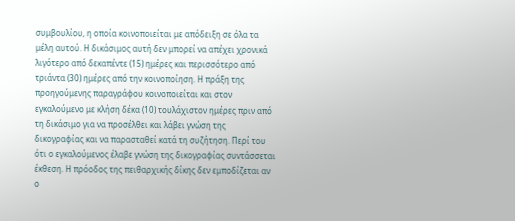συμβουλίου, η οποία κοινοποιείται με απόδειξη σε όλα τα μέλη αυτού. Η δικάσιμος αυτή δεν μπορεί να απέχει χρονικά λιγότερο από δεκαπέντε (15) ημέρες και περισσότερο από τριάντα (30) ημέρες από την κοινοποίηση. Η πράξη της προηγούμενης παραγράφου κοινοποιείται και στον εγκαλούμενο με κλήση δέκα (10) τουλάχιστον ημέρες πριν από τη δικάσιμο για να προσέλθει και λάβει γνώση της δικογραφίας και να παρασταθεί κατά τη συζήτηση. Περί του ότι ο εγκαλούμενος έλαβε γνώση της δικογραφίας συντάσσεται έκθεση. Η πρόοδος της πειθαρχικής δίκης δεν εμποδίζεται αν ο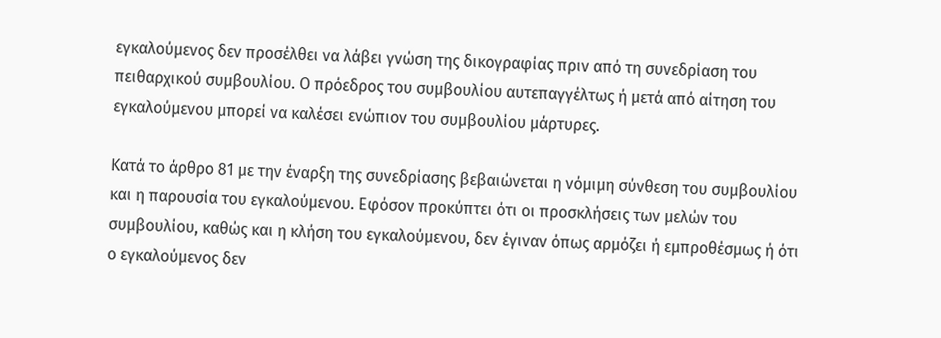εγκαλούμενος δεν προσέλθει να λάβει γνώση της δικογραφίας πριν από τη συνεδρίαση του πειθαρχικού συμβουλίου. Ο πρόεδρος του συμβουλίου αυτεπαγγέλτως ή μετά από αίτηση του εγκαλούμενου μπορεί να καλέσει ενώπιον του συμβουλίου μάρτυρες.

Κατά το άρθρο 81 με την έναρξη της συνεδρίασης βεβαιώνεται η νόμιμη σύνθεση του συμβουλίου και η παρουσία του εγκαλούμενου. Εφόσον προκύπτει ότι οι προσκλήσεις των μελών του συμβουλίου, καθώς και η κλήση του εγκαλούμενου, δεν έγιναν όπως αρμόζει ή εμπροθέσμως ή ότι ο εγκαλούμενος δεν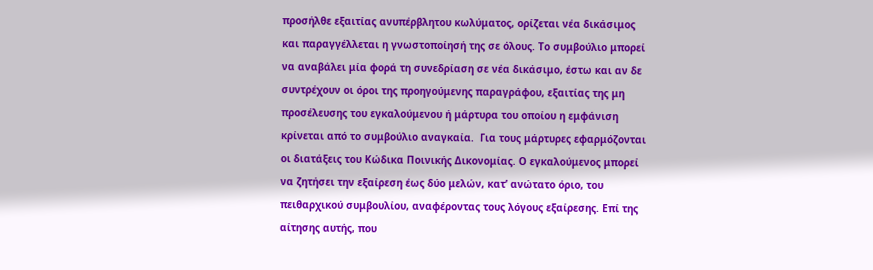προσήλθε εξαιτίας ανυπέρβλητου κωλύματος, ορίζεται νέα δικάσιμος και παραγγέλλεται η γνωστοποίησή της σε όλους. Το συμβούλιο μπορεί να αναβάλει μία φορά τη συνεδρίαση σε νέα δικάσιμο, έστω και αν δε συντρέχουν οι όροι της προηγούμενης παραγράφου, εξαιτίας της μη προσέλευσης του εγκαλούμενου ή μάρτυρα του οποίου η εμφάνιση κρίνεται από το συμβούλιο αναγκαία.  Για τους μάρτυρες εφαρμόζονται οι διατάξεις του Κώδικα Ποινικής Δικονομίας. Ο εγκαλούμενος μπορεί να ζητήσει την εξαίρεση έως δύo μελών, κατ’ ανώτατο όριο, του πειθαρχικού συμβουλίου, αναφέροντας τους λόγους εξαίρεσης. Επί της αίτησης αυτής, που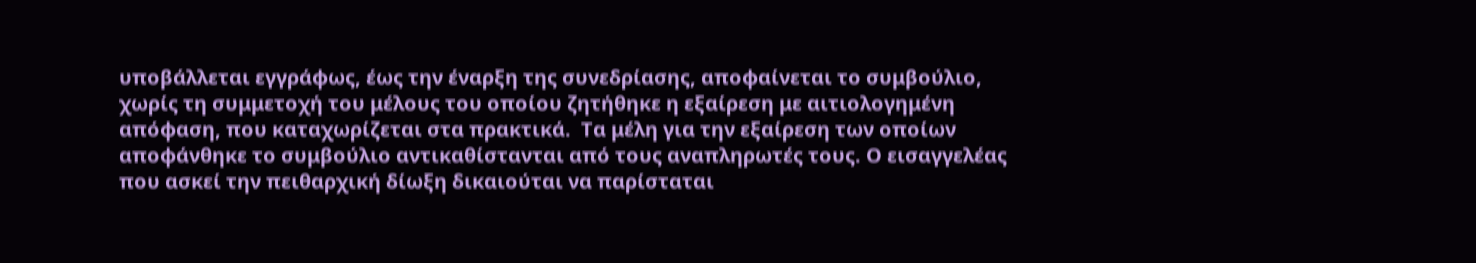υποβάλλεται εγγράφως, έως την έναρξη της συνεδρίασης, αποφαίνεται το συμβούλιο, χωρίς τη συμμετοχή του μέλους του οποίου ζητήθηκε η εξαίρεση με αιτιολογημένη απόφαση, που καταχωρίζεται στα πρακτικά.  Τα μέλη για την εξαίρεση των οποίων αποφάνθηκε το συμβούλιο αντικαθίστανται από τους αναπληρωτές τους. Ο εισαγγελέας που ασκεί την πειθαρχική δίωξη δικαιούται να παρίσταται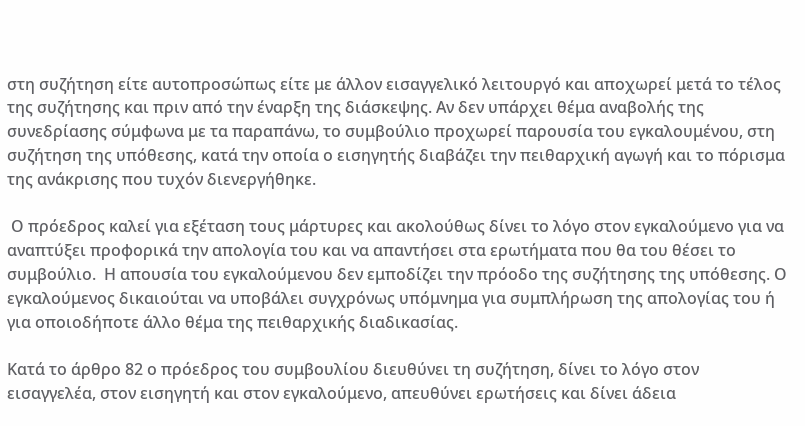στη συζήτηση είτε αυτοπροσώπως είτε με άλλον εισαγγελικό λειτουργό και αποχωρεί μετά το τέλος της συζήτησης και πριν από την έναρξη της διάσκεψης. Αν δεν υπάρχει θέμα αναβολής της συνεδρίασης σύμφωνα με τα παραπάνω, το συμβούλιο προχωρεί παρουσία του εγκαλουμένου, στη συζήτηση της υπόθεσης, κατά την οποία ο εισηγητής διαβάζει την πειθαρχική αγωγή και το πόρισμα της ανάκρισης που τυχόν διενεργήθηκε.

 Ο πρόεδρος καλεί για εξέταση τους μάρτυρες και ακολούθως δίνει το λόγο στον εγκαλούμενο για να αναπτύξει προφορικά την απολογία του και να απαντήσει στα ερωτήματα που θα του θέσει το συμβούλιο.  Η απουσία του εγκαλούμενου δεν εμποδίζει την πρόοδο της συζήτησης της υπόθεσης. Ο εγκαλούμενος δικαιούται να υποβάλει συγχρόνως υπόμνημα για συμπλήρωση της απολογίας του ή για οποιοδήποτε άλλο θέμα της πειθαρχικής διαδικασίας.

Κατά το άρθρο 82 ο πρόεδρος του συμβουλίου διευθύνει τη συζήτηση, δίνει το λόγο στον εισαγγελέα, στον εισηγητή και στον εγκαλούμενο, απευθύνει ερωτήσεις και δίνει άδεια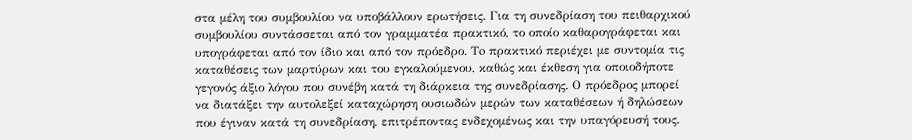στα μέλη του συμβουλίου να υποβάλλουν ερωτήσεις. Για τη συνεδρίαση του πειθαρχικού συμβουλίου συντάσσεται από τον γραμματέα πρακτικό, το οποίο καθαρογράφεται και υπογράφεται από τον ίδιο και από τον πρόεδρο. Τo πρακτικό περιέχει με συντομία τις καταθέσεις των μαρτύρων και του εγκαλούμενου, καθώς και έκθεση για οποιοδήποτε γεγονός άξιο λόγου που συνέβη κατά τη διάρκεια της συνεδρίασης. Ο πρόεδρος μπορεί να διατάξει την αυτολεξεί καταχώρηση ουσιωδών μερών των καταθέσεων ή δηλώσεων που έγιναν κατά τη συνεδρίαση, επιτρέποντας ενδεχομένως και την υπαγόρευσή τους.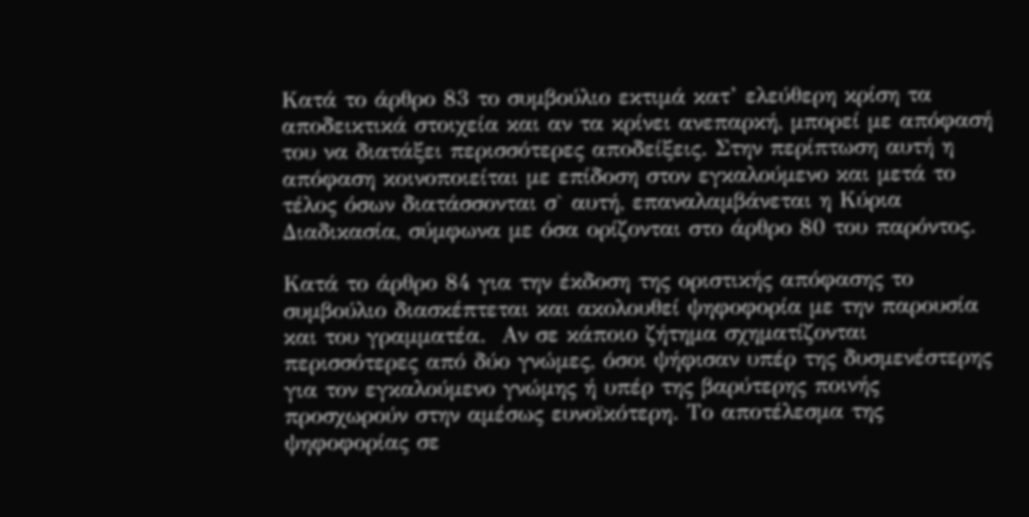Κατά το άρθρο 83 το συμβούλιο εκτιμά κατ’ ελεύθερη κρίση τα αποδεικτικά στοιχεία και αν τα κρίνει ανεπαρκή, μπορεί με απόφασή του να διατάξει περισσότερες αποδείξεις. Στην περίπτωση αυτή η απόφαση κοινοποιείται με επίδοση στον εγκαλούμενο και μετά το τέλος όσων διατάσσονται σ` αυτή, επαναλαμβάνεται η Κύρια Διαδικασία, σύμφωνα με όσα ορίζονται στο άρθρο 80 του παρόντος.

Κατά το άρθρο 84 για την έκδοση της οριστικής απόφασης το συμβούλιο διασκέπτεται και ακολουθεί ψηφοφορία με την παρουσία και του γραμματέα.  Αν σε κάποιο ζήτημα σχηματίζονται περισσότερες από δύο γνώμες, όσοι ψήφισαν υπέρ της δυσμενέστερης για τον εγκαλούμενο γνώμης ή υπέρ της βαρύτερης ποινής προσχωρούν στην αμέσως ευνοϊκότερη. Το αποτέλεσμα της ψηφοφορίας σε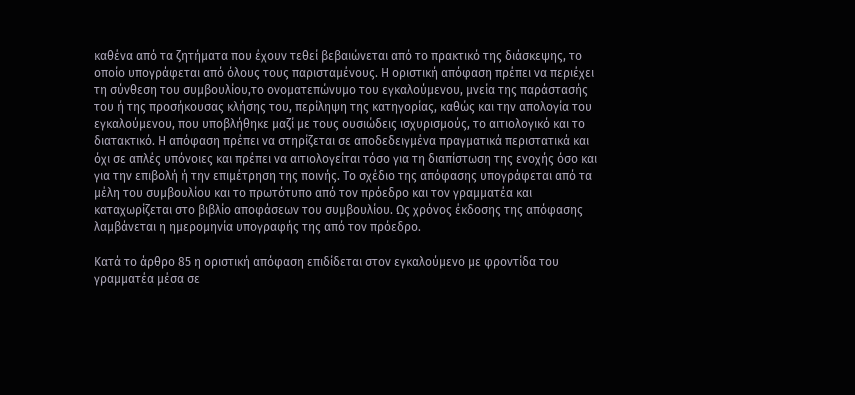καθένα από τα ζητήματα που έχουν τεθεί βεβαιώνεται από το πρακτικό της διάσκεψης, το οποίο υπογράφεται από όλους τους παρισταμένους. Η οριστική απόφαση πρέπει να περιέχει τη σύνθεση του συμβουλίου,το ονοματεπώνυμο του εγκαλούμενου, μνεία της παράστασής του ή της προσήκουσας κλήσης του, περίληψη της κατηγορίας, καθώς και την απολογία του εγκαλούμενου, που υποβλήθηκε μαζί με τους ουσιώδεις ισχυρισμούς, το αιτιολογικό και το διατακτικό. Η απόφαση πρέπει να στηρίζεται σε αποδεδειγμένα πραγματικά περιστατικά και όχι σε απλές υπόνοιες και πρέπει να αιτιολογείται τόσο για τη διαπίστωση της ενοχής όσο και για την επιβολή ή την επιμέτρηση της ποινής. Το σχέδιο της απόφασης υπογράφεται από τα μέλη του συμβουλίου και το πρωτότυπο από τον πρόεδρο και τον γραμματέα και καταχωρίζεται στο βιβλίο αποφάσεων του συμβουλίου. Ως χρόνος έκδοσης της απόφασης λαμβάνεται η ημερομηνία υπογραφής της από τον πρόεδρο.

Κατά το άρθρο 85 η οριστική απόφαση επιδίδεται στον εγκαλούμενο με φροντίδα του γραμματέα μέσα σε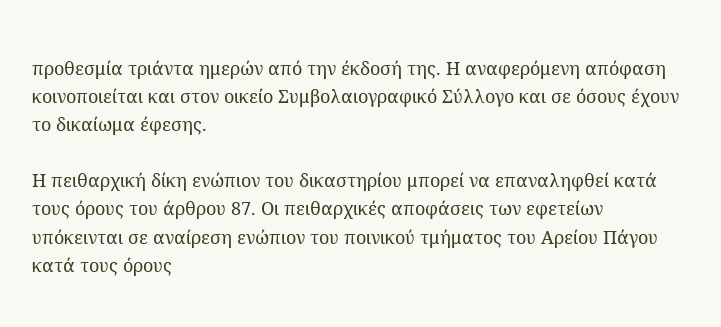προθεσμία τριάντα ημερών από την έκδοσή της. Η αναφερόμενη απόφαση κοινοποιείται και στον οικείο Συμβολαιογραφικό Σύλλογο και σε όσους έχουν το δικαίωμα έφεσης.

Η πειθαρχική δίκη ενώπιον του δικαστηρίου μπορεί να επαναληφθεί κατά τους όρους του άρθρου 87. Οι πειθαρχικές αποφάσεις των εφετείων υπόκεινται σε αναίρεση ενώπιον του ποινικού τμήματος του Αρείου Πάγου κατά τους όρους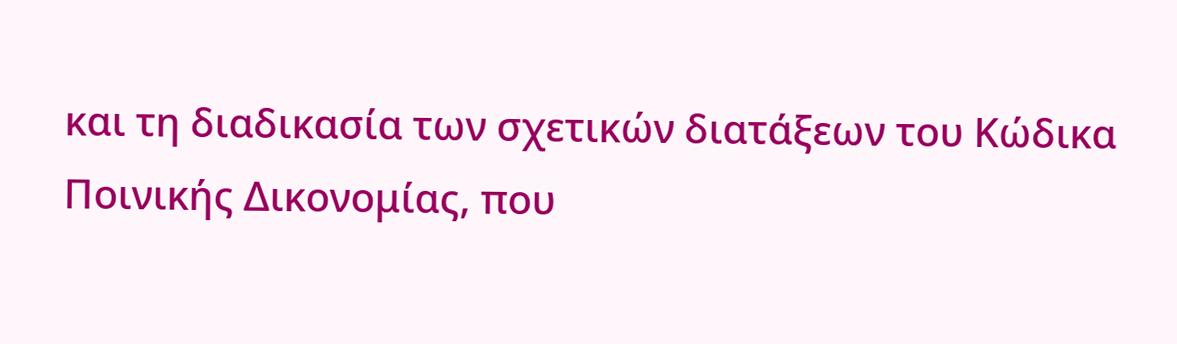και τη διαδικασία των σχετικών διατάξεων του Κώδικα Ποινικής Δικονομίας, που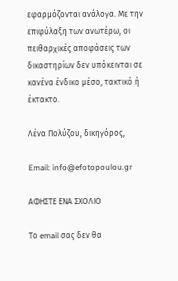εφαρμόζονται ανάλογα. Με την επιφύλαξη των ανωτέρω, οι πειθαρχικές αποφάσεις των δικαστηρίων δεν υπόκεινται σε κανένα ένδικο μέσο, τακτικό ή έκτακτο.

Λένα Πολύζου, δικηγόρος,

Email: info@efotopoulou.gr

ΑΦΗΣΤΕ ΕΝΑ ΣΧΟΛΙΟ

Το email σας δεν θα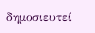δημοσιευτεί